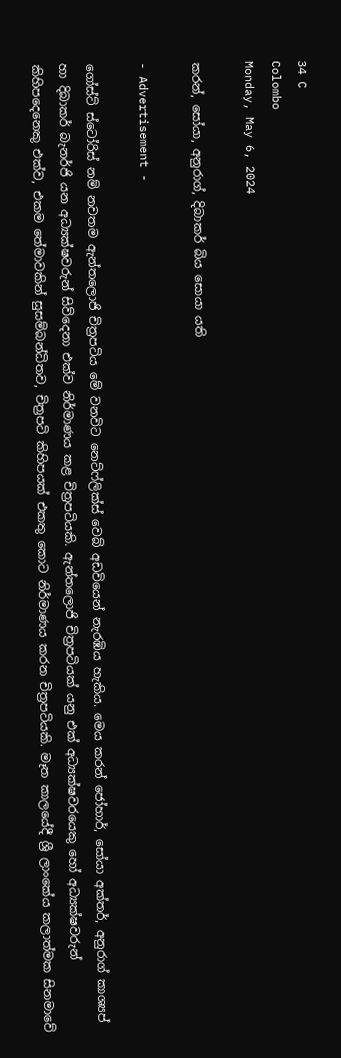34 C
Colombo
Monday, May 6, 2024

කරන්, සෝයා, අනුරාග්, දිබාකර් බිය සොයා යති

- Advertisement -

ගෝස්ට් ස්ටෝරිස් නම් නවතම ඇන්තලොජි චිත්‍රපටිය මේ වනවිට නෙට්ෆ්ලික්ස් වෙබ් අඩවියෙන් නැරඹිය හැකිය. මෙය කරන් ජෝහාර්, සෝයා අක්තර්, අනුරාග් කාශ්‍යප් හා දිබාකර් බැනර්ජි යන අධ්‍යක්ෂවරුන් සිව්දෙනා එක්ව නිර්මාණය කළ චිත්‍රපටියකි. ඇන්තලොජි චිත්‍රපටියක් යනු එක් අධ්‍යක්ෂවරයෙකු හෝ අධ්‍යක්ෂවරුන් කිහිපදෙනෙකු එක්ව, එකම තේමාවකින් සුසම්බන්ධිතව, චිත්‍රපටි කිහිපයක් එකතු කොට නිර්මාණය කරන චිත්‍රපටියකි. මෑත කාලයේදී ශ්‍රී ලාංකේය කලාත්මක සිනමාවේ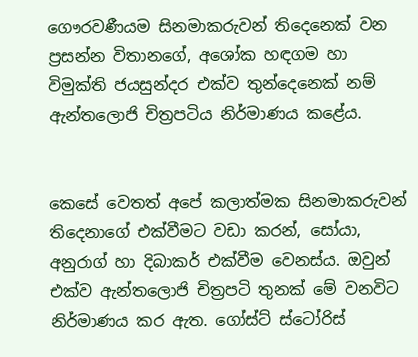ගෞරවණීයම සිනමාකරුවන් තිදෙනෙක් වන ප්‍රසන්න විතානගේ, අශෝක හඳගම හා විමුක්ති ජයසුන්දර එක්ව තුන්දෙනෙක් නම් ඇන්තලොජි චිත්‍රපටිය නිර්මාණය කළේය.


කෙසේ වෙතත් අපේ කලාත්මක සිනමාකරුවන් තිදෙනාගේ එක්වීමට වඩා කරන්, සෝයා, අනුරාග් හා දිබාකර් එක්වීම වෙනස්ය. ඔවුන් එක්ව ඇන්තලොජි චිත්‍රපටි තුනක් මේ වනවිට නිර්මාණය කර ඇත. ගෝස්ට් ස්ටෝරිස්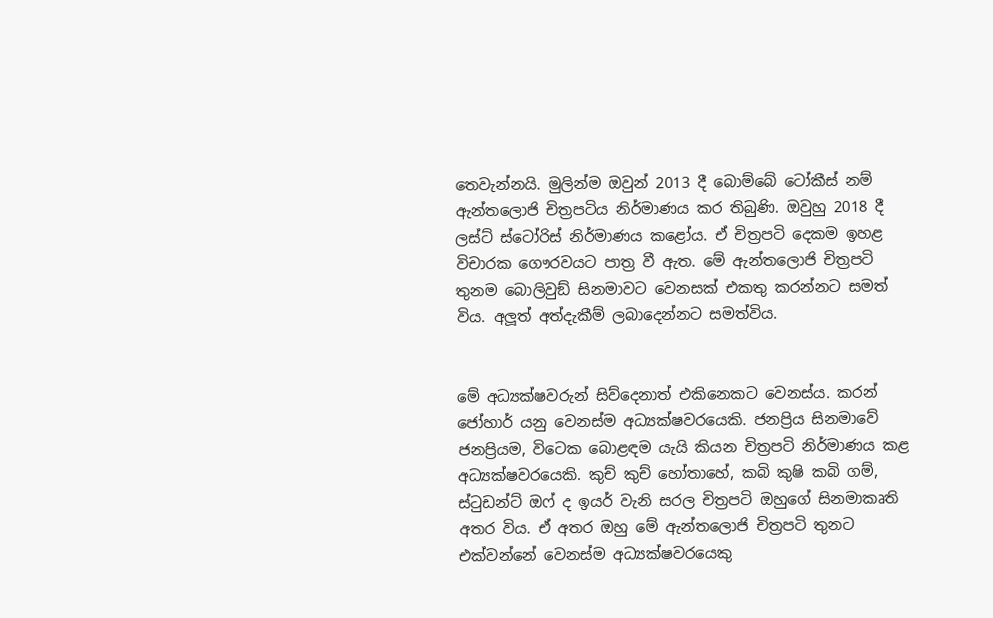තෙවැන්නයි. මුලින්ම ඔවුන් 2013 දී බොම්බේ ටෝකීස් නම් ඇන්තලොජි චිත්‍රපටිය නිර්මාණය කර තිබුණි. ඔවුහු 2018 දී ලස්ට් ස්ටෝරිස් නිර්මාණය කළෝය. ඒ චිත්‍රපටි දෙකම ඉහළ විචාරක ගෞරවයට පාත්‍ර වී ඇත. මේ ඇන්තලොජි චිත්‍රපටි තුනම බොලිවුඞ් සිනමාවට වෙනසක් එකතු කරන්නට සමත් විය. අලූත් අත්දැකීම් ලබාදෙන්නට සමත්විය.


මේ අධ්‍යක්ෂවරුන් සිව්දෙනාත් එකිනෙකට වෙනස්ය. කරන් ජෝහාර් යනු වෙනස්ම අධ්‍යක්ෂවරයෙකි. ජනප්‍රිය සිනමාවේ ජනප්‍රියම, විටෙක බොළඳම යැයි කියන චිත්‍රපටි නිර්මාණය කළ අධ්‍යක්ෂවරයෙකි. කුච් කුච් හෝතාහේ, කබි කුෂි කබි ගම්, ස්ටුඩන්ට් ඔෆ් ද ඉයර් වැනි සරල චිත්‍රපටි ඔහුගේ සිනමාකෘති අතර විය. ඒ අතර ඔහු මේ ඇන්තලොජි චිත්‍රපටි තුනට එක්වන්නේ වෙනස්ම අධ්‍යක්ෂවරයෙකු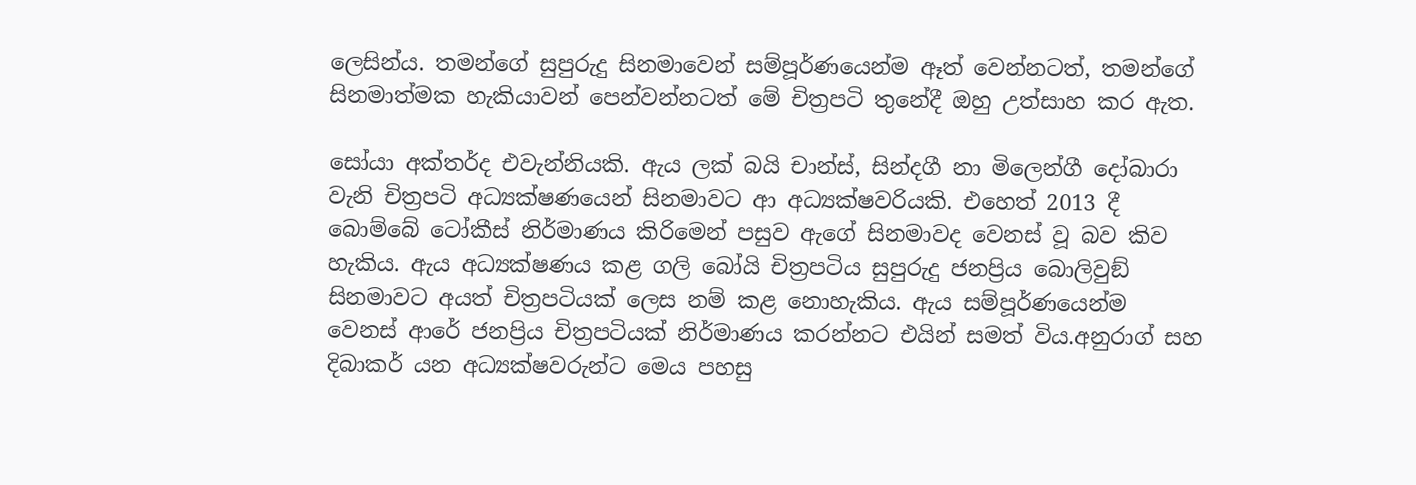ලෙසින්ය. තමන්ගේ සුපුරුදු සිනමාවෙන් සම්පූර්ණයෙන්ම ඈත් වෙන්නටත්, තමන්ගේ සිනමාත්මක හැකියාවන් පෙන්වන්නටත් මේ චිත්‍රපටි තුනේදී ඔහු උත්සාහ කර ඇත.

සෝයා අක්තර්ද එවැන්නියකි. ඇය ලක් බයි චාන්ස්, සින්දගී නා මිලෙන්ගී දෝබාරා වැනි චිත්‍රපටි අධ්‍යක්ෂණයෙන් සිනමාවට ආ අධ්‍යක්ෂවරියකි. එහෙත් 2013 දී බොම්බේ ටෝකීස් නිර්මාණය කිරිමෙන් පසුව ඇගේ සිනමාවද වෙනස් වූ බව කිව හැකිය. ඇය අධ්‍යක්ෂණය කළ ගලි බෝයි චිත්‍රපටිය සුපුරුදු ජනප්‍රිය බොලිවුඞ් සිනමාවට අයත් චිත්‍රපටියක් ලෙස නම් කළ නොහැකිය. ඇය සම්පූර්ණයෙන්ම වෙනස් ආරේ ජනප්‍රිය චිත්‍රපටියක් නිර්මාණය කරන්නට එයින් සමත් විය.අනුරාග් සහ දිබාකර් යන අධ්‍යක්ෂවරුන්ට මෙය පහසු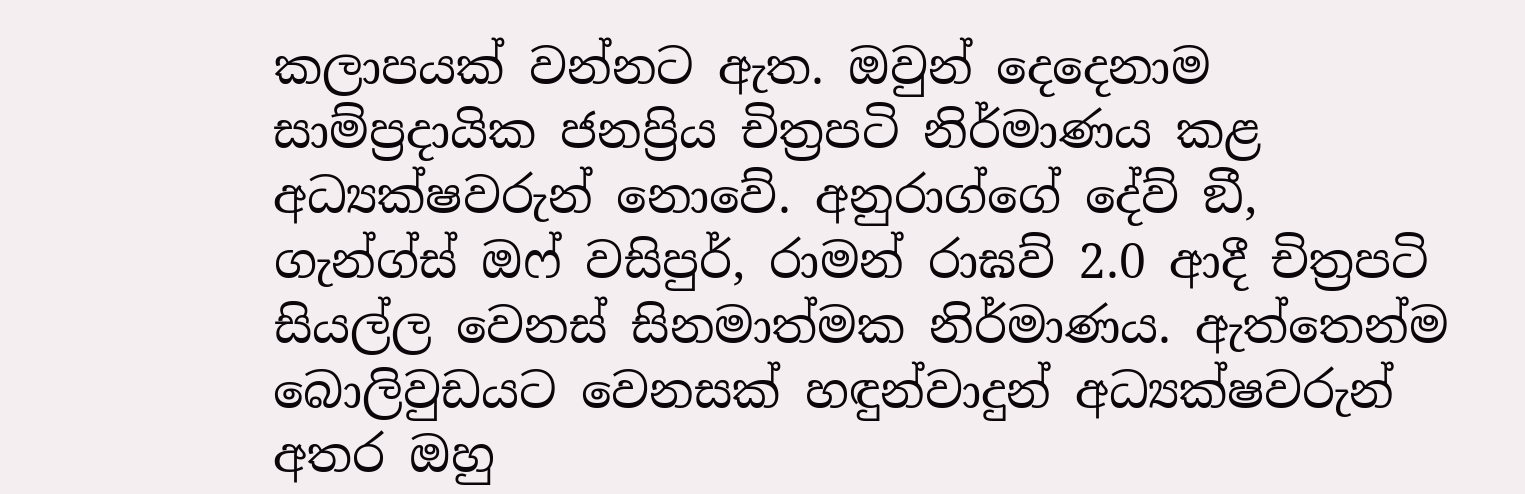කලාපයක් වන්නට ඇත. ඔවුන් දෙදෙනාම සාම්ප්‍රදායික ජනප්‍රිය චිත්‍රපටි නිර්මාණය කළ අධ්‍යක්ෂවරුන් නොවේ. අනුරාග්ගේ දේව් ඞී, ගැන්ග්ස් ඔෆ් වසිපුර්, රාමන් රාඝව් 2.0 ආදී චිත්‍රපටි සියල්ල වෙනස් සිනමාත්මක නිර්මාණය. ඇත්තෙන්ම බොලිවුඩයට වෙනසක් හඳුන්වාදුන් අධ්‍යක්ෂවරුන් අතර ඔහු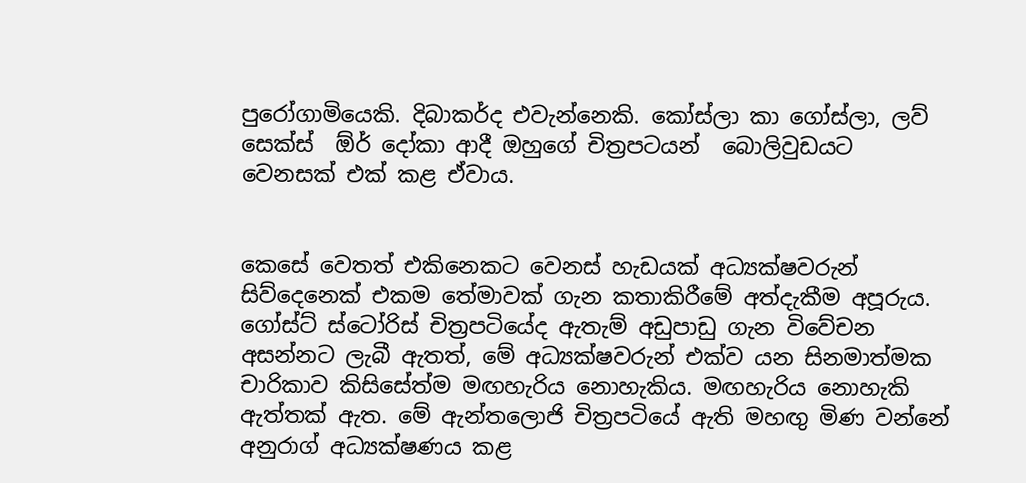පුරෝගාමියෙකි. දිබාකර්ද එවැන්නෙකි. කෝස්ලා කා ගෝස්ලා, ලව් සෙක්ස්  ඕර් දෝකා ආදී ඔහුගේ චිත්‍රපටයන්  බොලිවුඩයට වෙනසක් එක් කළ ඒවාය.


කෙසේ වෙතත් එකිනෙකට වෙනස් හැඩයක් අධ්‍යක්ෂවරුන් සිව්දෙනෙක් එකම තේමාවක් ගැන කතාකිරීමේ අත්දැකීම අපූරුය. ගෝස්ට් ස්ටෝරිස් චිත්‍රපටියේද ඇතැම් අඩුපාඩු ගැන විවේචන අසන්නට ලැබී ඇතත්, මේ අධ්‍යක්ෂවරුන් එක්ව යන සිනමාත්මක චාරිකාව කිසිසේත්ම මඟහැරිය නොහැකිය. මඟහැරිය නොහැකි ඇත්තක් ඇත. මේ ඇන්තලොජි චිත්‍රපටියේ ඇති මහඟු මිණ වන්නේ අනුරාග් අධ්‍යක්ෂණය කළ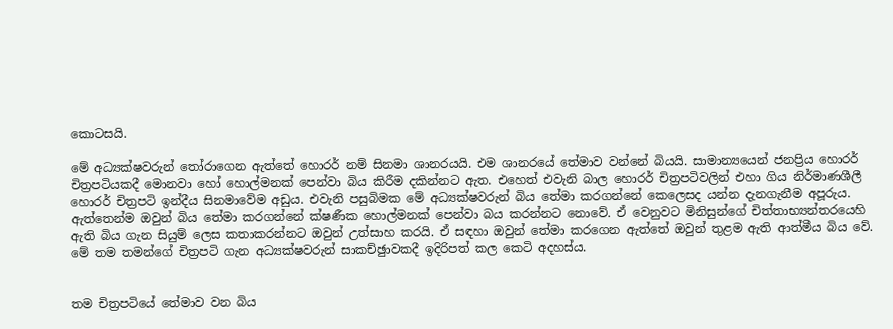කොටසයි.

මේ අධ්‍යක්ෂවරුන් තෝරාගෙන ඇත්තේ හොරර් නම් සිනමා ශානරයයි. එම ශානරයේ තේමාව වන්නේ බියයි. සාමාන්‍යයෙන් ජනප්‍රිය හොරර් චිත්‍රපටියකදී මොනවා හෝ හොල්මනක් පෙන්වා බිය කිරීම දකින්නට ඇත. එහෙත් එවැනි බාල හොරර් චිත්‍රපටිවලින් එහා ගිය නිර්මාණශීලී හොරර් චිත්‍රපටි ඉන්දීය සිනමාවේම අඩුය. එවැනි පසුබිමක මේ අධ්‍යක්ෂවරුන් බිය තේමා කරගන්නේ කෙලෙසද යන්න දැනගැනීම අපූරුය. ඇත්තෙන්ම ඔවුන් බිය තේමා කරගන්නේ ක්ෂණීක හොල්මනක් පෙන්වා බය කරන්නට නොවේ. ඒ වෙනුවට මිනිසුන්ගේ චිත්තාභ්‍යන්තරයෙහි ඇති බිය ගැන සියුම් ලෙස කතාකරන්නට ඔවුන් උත්සාහ කරයි. ඒ සඳහා ඔවුන් තේමා කරගෙන ඇත්තේ ඔවුන් තුළම ඇති ආත්මීය බිය වේ. මේ තම තමන්ගේ චිත්‍රපටි ගැන අධ්‍යක්ෂවරුන් සාකච්ඡුාවකදී ඉදිරිපත් කල කෙටි අදහස්ය.


තම චිත්‍රපටියේ තේමාව වන බිය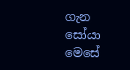ගැන සෝයා මෙසේ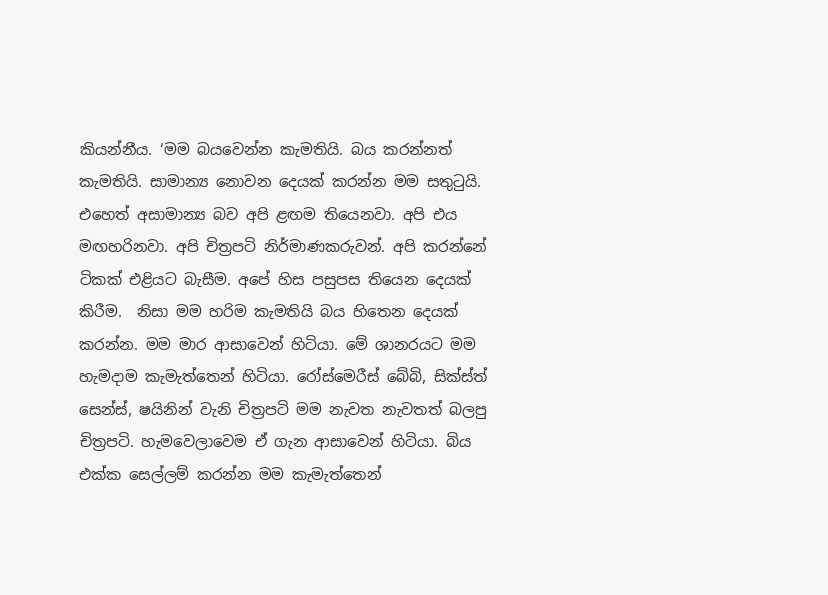කියන්නීය. ‘මම බයවෙන්න කැමතියි. බය කරන්නත් කැමතියි. සාමාන්‍ය නොවන දෙයක් කරන්න මම සතුටුයි. එහෙත් අසාමාන්‍ය බව අපි ළඟම තියෙනවා. අපි එය මඟහරිනවා. අපි චිත්‍රපටි නිර්මාණකරුවන්. අපි කරන්නේ ටිකක් එළියට බැසීම. අපේ හිස පසුපස තියෙන දෙයක් කිරීම.  නිසා මම හරිම කැමතියි බය හිතෙන දෙයක් කරන්න. මම මාර ආසාවෙන් හිටියා. මේ ශානරයට මම හැමදාම කැමැත්තෙන් හිටියා. රෝස්මෙරීස් බේබි, සික්ස්ත් සෙන්ස්, ෂයිනින් වැනි චිත්‍රපටි මම නැවත නැවතත් බලපු චිත්‍රපටි. හැමවෙලාවෙම ඒ ගැන ආසාවෙන් හිටියා. බිය එක්ක සෙල්ලම් කරන්න මම කැමැත්තෙන්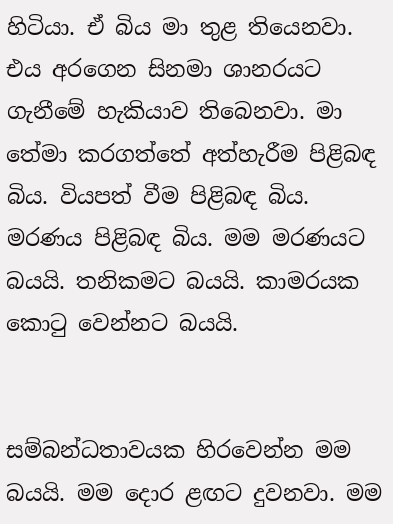හිටියා. ඒ බිය මා තුළ තියෙනවා. එය අරගෙන සිනමා ශානරයට ගැනීමේ හැකියාව තිබෙනවා. මා තේමා කරගත්තේ අත්හැරීම පිළිබඳ බිය. වියපත් වීම පිළිබඳ බිය. මරණය පිළිබඳ බිය. මම මරණයට බයයි. තනිකමට බයයි. කාමරයක කොටු වෙන්නට බයයි.


සම්බන්ධතාවයක හිරවෙන්න මම බයයි. මම දොර ළඟට දුවනවා. මම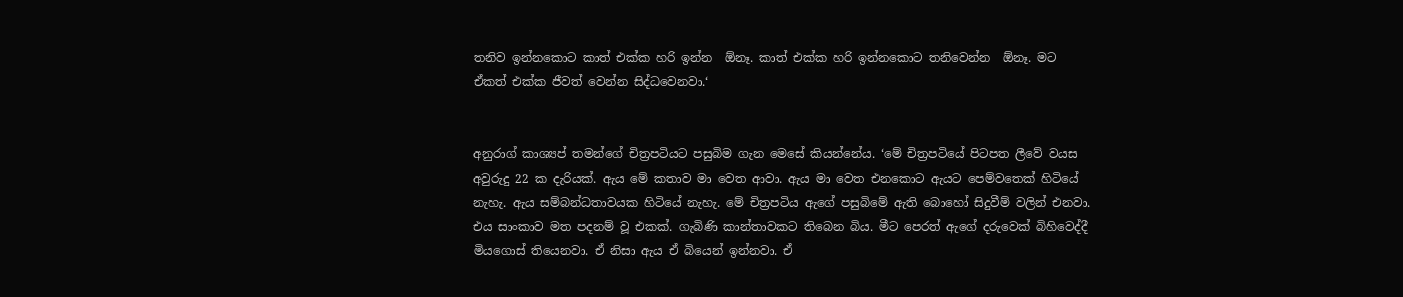තනිව ඉන්නකොට කාත් එක්ක හරි ඉන්න  ඕනෑ. කාත් එක්ක හරි ඉන්නකොට තනිවෙන්න  ඕනෑ. මට ඒකත් එක්ක ජීවත් වෙන්න සිද්ධවෙනවා.‘


අනුරාග් කාශ්‍යප් තමන්ගේ චිත්‍රපටියට පසුබිම ගැන මෙසේ කියන්නේය. ‘මේ චිත්‍රපටියේ පිටපත ලීවේ වයස අවුරුදු 22 ක දැරියක්. ඇය මේ කතාව මා වෙත ආවා. ඇය මා වෙත එනකොට ඇයට පෙම්වතෙක් හිටියේ නැහැ. ඇය සම්බන්ධතාවයක හිටියේ නැහැ. මේ චිත්‍රපටිය ඇගේ පසුබිමේ ඇති බොහෝ සිදුවීම් වලින් එනවා. එය සාංකාව මත පදනම් වූ එකක්. ගැබිණි කාන්තාවකට තිබෙන බිය. මීට පෙරත් ඇගේ දරුවෙක් බිහිවෙද්දී මියගොස් තියෙනවා. ඒ නිසා ඇය ඒ බියෙන් ඉන්නවා. ඒ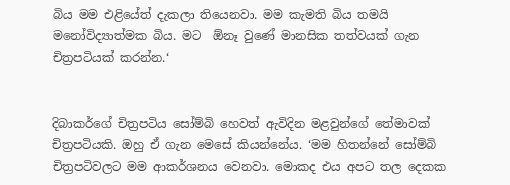බිය මම එළියේත් දැකලා තියෙනවා. මම කැමති බිය තමයි මනෝවිද්‍යාත්මක බිය. මට  ඕනෑ වුණේ මානසික තත්වයක් ගැන චිත්‍රපටියක් කරන්න.‘


දිබාකර්ගේ චිත්‍රපටිය සෝම්බි හෙවත් ඇවිදින මළවුන්ගේ තේමාවක් චිත්‍රපටියකි. ඔහු ඒ ගැන මෙසේ කියන්නේය. ‘මම හිතන්නේ සෝම්බි චිත්‍රපටිවලට මම ආකර්ශනය වෙනවා. මොකද එය අපට තල දෙකක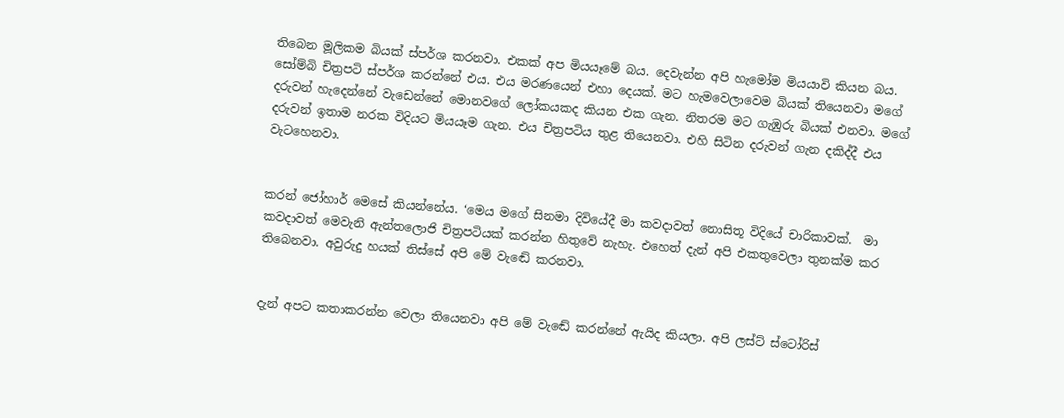තිබෙන මූලිකම බියක් ස්පර්ශ කරනවා. එකක් අප මියයෑමේ බය. දෙවැන්න අපි හැමෝම මියයාවි කියන බය. සෝම්බි චිත්‍රපටි ස්පර්ශ කරන්නේ එය. එය මරණයෙන් එහා දෙයක්. මට හැමවෙලාවෙම බියක් තියෙනවා මගේ දරුවන් හැදෙන්නේ වැඩෙන්නේ මොනවගේ ලෝකයකද කියන එක ගැන. නිතරම මට ගැඹුරු බියක් එනවා. මගේ දරුවන් ඉතාම නරක විදියට මියයෑම ගැන. එය චිත්‍රපටිය තුළ තියෙනවා. එහි සිටින දරුවන් ගැන දකිද්දී එය වැටහෙනවා.


කරන් ජෝහාර් මෙසේ කියන්නේය. ‘මෙය මගේ සිනමා දිවියේදී මා කවදාවත් නොසිතූ විදියේ චාරිකාවක්.  මා කවදාවත් මෙවැනි ඇන්තලොජි චිත්‍රපටියක් කරන්න හිතුවේ නැහැ. එහෙත් දැන් අපි එකතුවෙලා තුනක්ම කර තිබෙනවා. අවුරුදු හයක් තිස්සේ අපි මේ වැඬේ කරනවා.


දැන් අපට කතාකරන්න වෙලා තියෙනවා අපි මේ වැඬේ කරන්නේ ඇයිද කියලා. අපි ලස්ට් ස්ටෝරිස්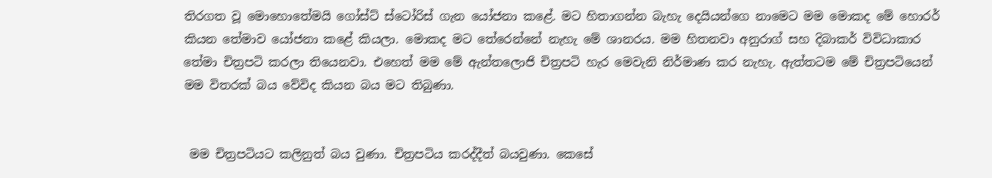තිරගත වූ මොහොතේමයි ගෝස්ට් ස්ටෝරිස් ගැන යෝජනා කළේ. මට හිතාගන්න බැහැ දෙයියන්ගෙ නාමෙට මම මොකද මේ හොරර් කියන තේමාව යෝජනා කළේ කියලා. මොකද මට තේරෙන්නේ නැහැ මේ ශානරය. මම හිතනවා අනුරාග් සහ දිබාකර් විවිධාකාර තේමා චිත්‍රපටි කරලා තියෙනවා. එහෙත් මම මේ ඇන්තලොජි චිත්‍රපටි හැර මෙවැනි නිර්මාණ කර නැහැ. ඇත්තටම මේ චිත්‍රපටියෙන් මම විතරක් බය වේවිද කියන බය මට තිබුණා.


 මම චිත්‍රපටියට කලිනුත් බය වුණා. චිත්‍රපටිය කරද්දීත් බයවුණා. කෙසේ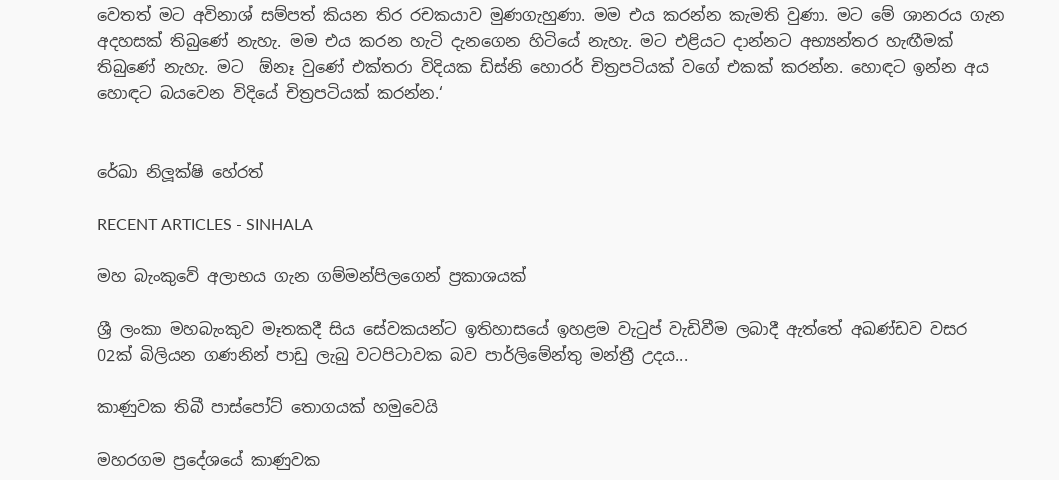වෙතත් මට අවිනාශ් සම්පත් කියන තිර රචකයාව මුණගැහුණා. මම එය කරන්න කැමති වුණා. මට මේ ශානරය ගැන අදහසක් තිබුණේ නැහැ. මම එය කරන හැටි දැනගෙන හිටියේ නැහැ. මට එළියට දාන්නට අභ්‍යන්තර හැඟීමක් තිබුණේ නැහැ. මට  ඕනෑ වුණේ එක්තරා විදියක ඩිස්නි හොරර් චිත්‍රපටියක් වගේ එකක් කරන්න. හොඳට ඉන්න අය හොඳට බයවෙන විදියේ චිත්‍රපටියක් කරන්න.‘


රේඛා නිලූක්ෂි හේරත්

RECENT ARTICLES - SINHALA

මහ බැංකුවේ අලාභය ගැන ගම්මන්පිලගෙන් ප්‍රකාශයක්

ශ්‍රී ලංකා මහබැංකුව මෑතකදී සිය සේවකයන්ට ඉතිහාසයේ ඉහළම වැටුප් වැඩිවීම ලබාදී ඇත්තේ අඛණ්ඩව වසර 02ක් බිලියන ගණනින් පාඩු ලැබු වටපිටාවක බව පාර්ලිමේන්තු මන්ත්‍රී උදය...

කාණුවක තිබී පාස්පෝට් තොගයක් හමුවෙයි

මහරගම ප්‍රදේශයේ කාණුවක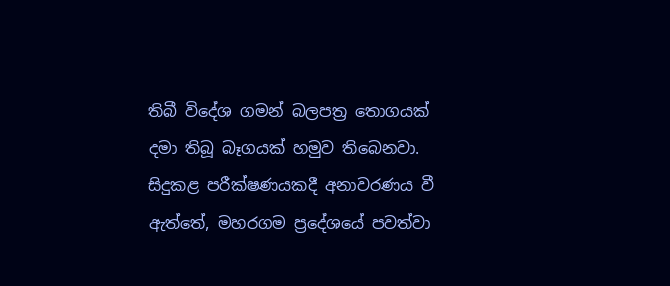තිබී විදේශ ගමන් බලපත්‍ර තොගයක් දමා තිබූ බෑගයක් හමුව තිබෙනවා. සිදුකළ පරීක්ෂණයකදී අනාවරණය වී ඇත්තේ, මහරගම ප්‍රදේශයේ පවත්වා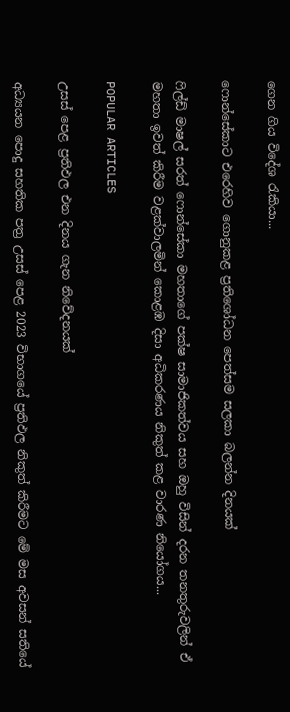ගෙන ගිය විදේශ රැකියා...

ෆොන්සේකාට එරෙහිව ගොනුකළ ප්‍රතිශෝධන පෙත්සම සලකා බලන්න දිනයක්

ෆිල්ඩ් මාෂල් සරත් ෆොන්සේකා මහතාගේ පක්ෂ සාමාජිකත්වය සහ ඔහු විසින් දරන තනතුරුවලින් ඒ මහතා ඉවත් කිරීම වළක්වාලමින් කොළඹ දිසා අධිකරණය නිකුත් කළ වාරණ නියෝගය...

POPULAR ARTICLES

උසස් පෙළ ප්‍රතිඵල එන දිනය ගැන නිවේදනයක්

අධ්‍යයන පොදු සහතික පත්‍ර උසස් පෙළ 2023 විභාගයේ ප්‍රතිඵල නිකුත් කිරීමට මේ මස අවසන් සතියේ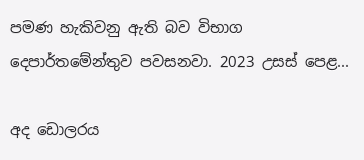පමණ හැකිවනු ඇති බව විභාග දෙපාර්තමේන්තුව පවසනවා. 2023 උසස් පෙළ...

අද ඩොලරය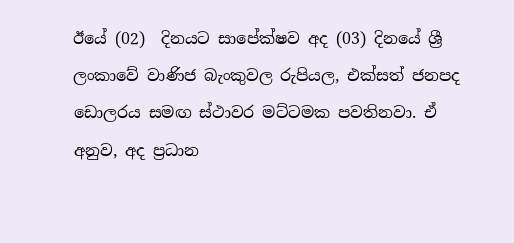ඊයේ (02)  දිනයට සාපේක්ෂව අද (03) දිනයේ ශ්‍රී ලංකාවේ වාණිජ බැංකුවල රුපියල, එක්සත් ජනපද ඩොලරය සමඟ ස්ථාවර මට්ටමක පවතිනවා. ඒ අනුව, අද ප්‍රධාන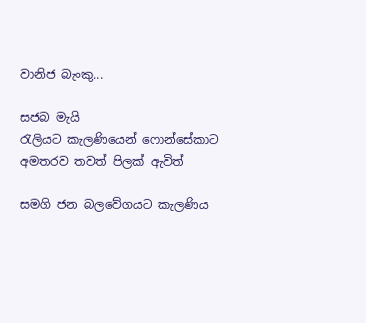වානිජ බැංකු...

සජබ මැයි රැලියට ‍කැලණියෙන් ‍ෆොන්සේකාට අමතරව තවත් පිලක් ඇවිත්

සමගි ජන බලවේගයට කැලණිය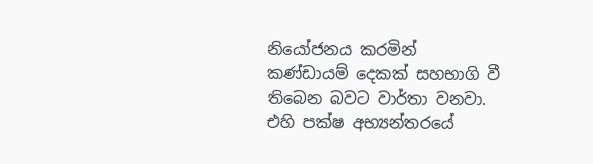නියෝජනය කරමින් කණ්ඩායම් දෙකක් සහභාගි වී තිබෙන බවට වාර්තා වනවා. එහි පක්ෂ අභ්‍යන්තරයේ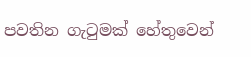පවතින ගැටුමක් හේතුවෙන්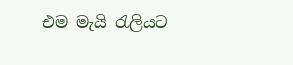එම මැයි රැලියට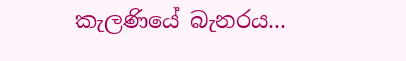කැලණියේ බැනරය...